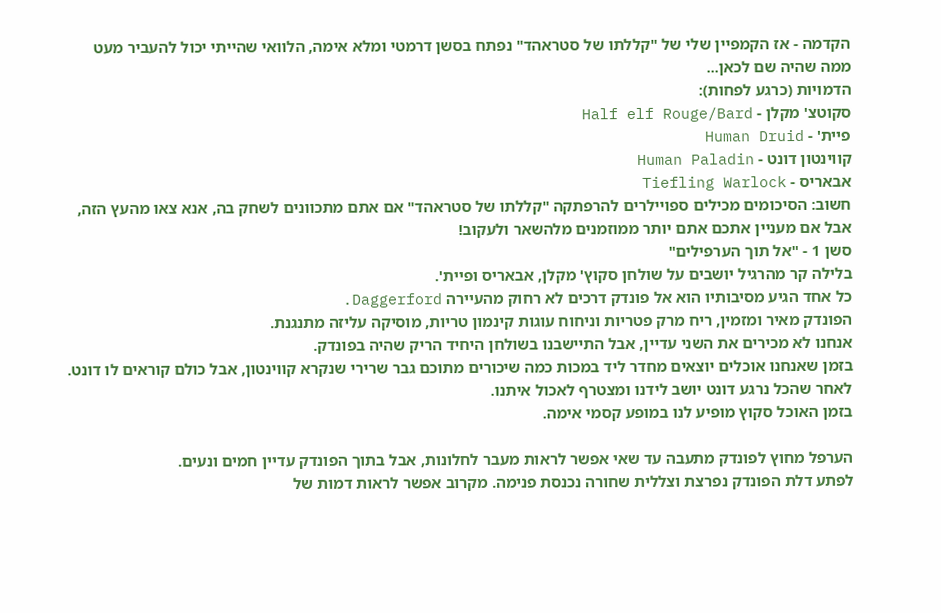הקדמה - אז הקמפיין שלי של "קללתו של סטראהד" נפתח בסשן דרמטי ומלא אימה, הלוואי שהייתי יכול להעביר מעט ממה שהיה שם לכאן...
הדמויות (כרגע לפחות):
סקוטצ' מקלן - Half elf Rouge/Bard
פיית' - Human Druid
קווינטון דונט - Human Paladin
אבאריס - Tiefling Warlock
חשוב: הסיכומים מכילים ספויילרים להרפתקה "קללתו של סטראהד" אם אתם מתכוונים לשחק בה, אנא צאו מהעץ הזה, אבל אם מעניין אתכם אתם יותר ממוזמנים מלהשאר ולעקוב!
סשן 1 - "אל תוך הערפילים"
בלילה קר מהרגיל יושבים על שולחן סקוץ' מקלן, אבאריס ופיית'.
כל אחד הגיע מסיבותיו הוא אל פונדק דרכים לא רחוק מהעיירה Daggerford.
הפונדק מאיר ומזמין, ריח מרק פטריות וניחוח עוגות קינמון טריות, מוסיקה עליזה מתנגנת.
אנחנו לא מכירים את השני עדיין, אבל התיישבנו בשולחן היחיד הריק שהיה בפונדק.
בזמן שאנחנו אוכלים יוצאים מחדר ליד במכות כמה שיכורים מתוכם גבר שרירי שנקרא קווינטון, אבל כולם קוראים לו דונט.
לאחר שהכל נרגע דונט יושב לידנו ומצטרף לאכול איתנו.
בזמן האוכל סקוץ מופיע לנו במופע קסמי אימה.

הערפל מחוץ לפונדק מתעבה עד שאי אפשר לראות מעבר לחלונות, אבל בתוך הפונדק עדיין חמים ונעים.
לפתע דלת הפונדק נפרצת וצללית שחורה נכנסת פנימה. מקרוב אפשר לראות דמות של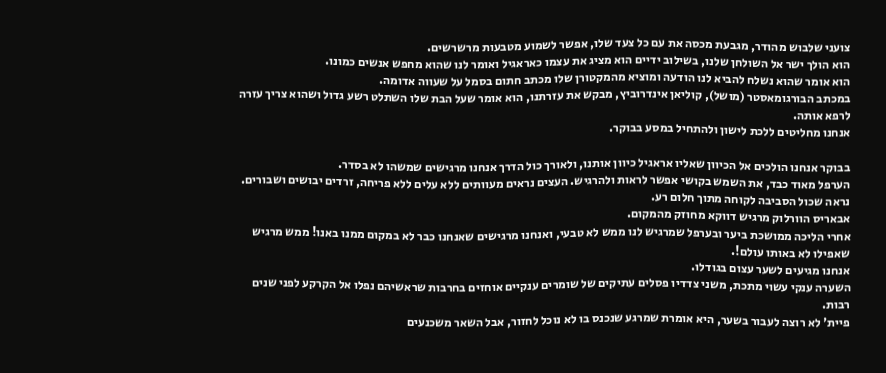צועני שלבוש מהודר, מגבעת מכסה את עם כל צעד שלו, אפשר לשמוע מטבעות מרשרשים.
הוא הולך ישר אל השולחן שלנו, בשילוב ידיים הוא מציג את עצמו כאראגיל ואומר לנו שהוא מחפש אנשים כמונו.
הוא אומר שהוא נשלח להביא לנו הודעה ומוציא מהמקטורן שלו מכתב חתום בסמל על שעווה אדומה.
במכתב הבורגומאסטר (מושל), קוליאן אינדרוביץ, מבקש את עזרתנו, הוא אומר שעל הבת שלו השתלט רשע גדול ושהוא צריך עזרה לרפא אותה.
אנחנו מחליטים ללכת לישון ולהתחיל במסע בבוקר.

בבוקר אנחנו הולכים אל הכיוון שאליו אראגיל כיוון אותנו, ולאורך כול הדרך אנחנו מרגישים שמשהו לא בסדר.
הערפל מאוד כבד, את השמש בקושי אפשר לראות ולהרגיש. העצים נראים מעוותים ללא עלים ללא פריחה, זרדים יבושים ושבורים. נראה שכול הסביבה לקוחה מתוך חלום רע.
אבאריס הוורלוק מרגיש דווקא מחוזק מהמקום.
אחרי הליכה ממושכת ביער ובערפל שמרגיש לנו ממש לא טבעי, ואנחנו מרגישים שאנחנו כבר לא במקום ממנו באנו! ממש מרגיש שאפילו לא באותו עולם!.
אנחנו מגיעים לשער עצום בגודלו.
השערה ענקי עשוי מתכת, משני צדדיו פסלים עתיקים של שומרים ענקיים אוחזים בחרבות שראשיהם נפלו אל הקרקע לפני שנים רבות.
פיית' לא רוצה לעבור בשער, היא אומרת שמרגע שנכנס בו לא נוכל לחזור, אבל השאר משכנעים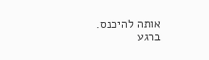אותה להיכנס.
ברגע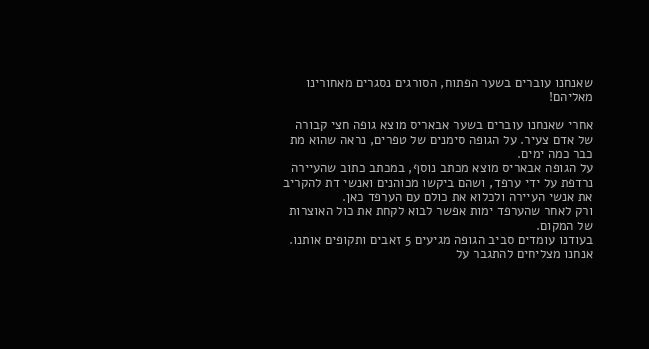שאנחנו עוברים בשער הפתוח, הסורגים נסגרים מאחורינו מאליהם!

אחרי שאנחנו עוברים בשער אבאריס מוצא גופה חצי קבורה של אדם צעיר. על הגופה סימנים של טפרים, נראה שהוא מת כבר כמה ימים.
על הגופה אבאריס מוצא מכתב נוסף, במכתב כתוב שהעיירה נרדפת על ידי ערפד, ושהם ביקשו מכוהנים ואנשי דת להקריב את אנשי העיירה ולכלוא את כולם עם הערפד כאן.
ורק לאחר שהערפד ימות אפשר לבוא לקחת את כול האוצרות של המקום.
בעודנו עומדים סביב הגופה מגיעים 5 זאבים ותקופים אותנו.
אנחנו מצליחים להתגבר על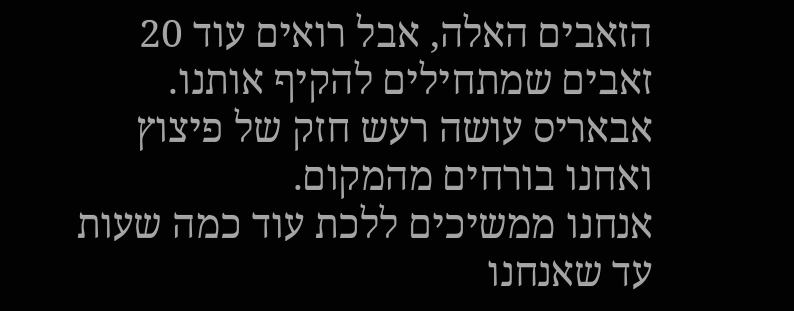הזאבים האלה, אבל רואים עוד 20 זאבים שמתחילים להקיף אותנו.
אבאריס עושה רעש חזק של פיצוץ ואחנו בורחים מהמקום.
אנחנו ממשיכים ללכת עוד כמה שעות עד שאנחנו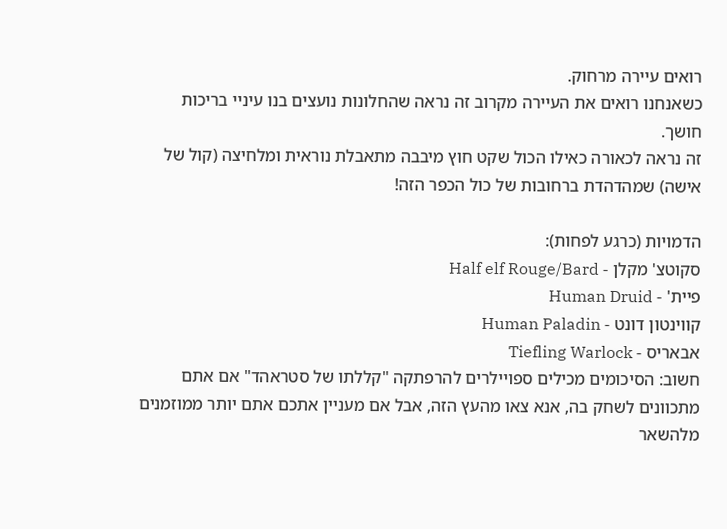רואים עיירה מרחוק.
כשאנחנו רואים את העיירה מקרוב זה נראה שהחלונות נועצים בנו עיניי בריכות חושך.
זה נראה לכאורה כאילו הכול שקט חוץ מיבבה מתאבלת נוראית ומלחיצה (קול של אישה) שמהדהדת ברחובות של כול הכפר הזה!

הדמויות (כרגע לפחות):
סקוטצ' מקלן - Half elf Rouge/Bard
פיית' - Human Druid
קווינטון דונט - Human Paladin
אבאריס - Tiefling Warlock
חשוב: הסיכומים מכילים ספויילרים להרפתקה "קללתו של סטראהד" אם אתם מתכוונים לשחק בה, אנא צאו מהעץ הזה, אבל אם מעניין אתכם אתם יותר ממוזמנים מלהשאר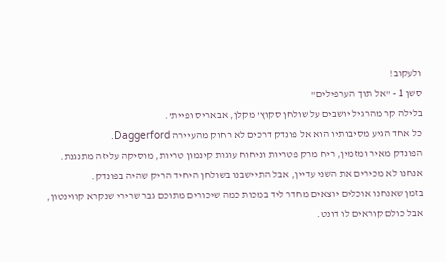ולעקוב!
סשן 1 - "אל תוך הערפילים"
בלילה קר מהרגיל יושבים על שולחן סקוץ' מקלן, אבאריס ופיית'.
כל אחד הגיע מסיבותיו הוא אל פונדק דרכים לא רחוק מהעיירה Daggerford.
הפונדק מאיר ומזמין, ריח מרק פטריות וניחוח עוגות קינמון טריות, מוסיקה עליזה מתנגנת.
אנחנו לא מכירים את השני עדיין, אבל התיישבנו בשולחן היחיד הריק שהיה בפונדק.
בזמן שאנחנו אוכלים יוצאים מחדר ליד במכות כמה שיכורים מתוכם גבר שרירי שנקרא קווינטון, אבל כולם קוראים לו דונט.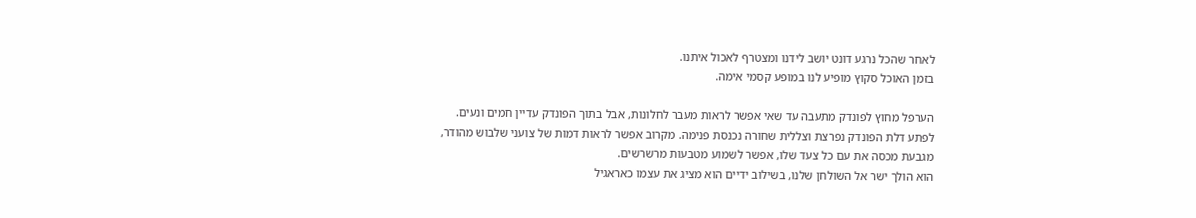לאחר שהכל נרגע דונט יושב לידנו ומצטרף לאכול איתנו.
בזמן האוכל סקוץ מופיע לנו במופע קסמי אימה.

הערפל מחוץ לפונדק מתעבה עד שאי אפשר לראות מעבר לחלונות, אבל בתוך הפונדק עדיין חמים ונעים.
לפתע דלת הפונדק נפרצת וצללית שחורה נכנסת פנימה. מקרוב אפשר לראות דמות של צועני שלבוש מהודר, מגבעת מכסה את עם כל צעד שלו, אפשר לשמוע מטבעות מרשרשים.
הוא הולך ישר אל השולחן שלנו, בשילוב ידיים הוא מציג את עצמו כאראגיל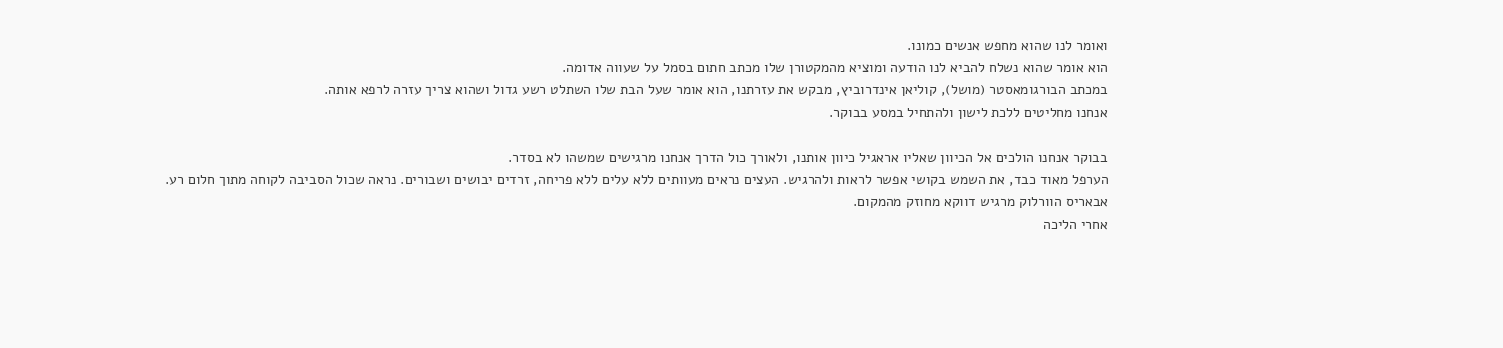ואומר לנו שהוא מחפש אנשים כמונו.
הוא אומר שהוא נשלח להביא לנו הודעה ומוציא מהמקטורן שלו מכתב חתום בסמל על שעווה אדומה.
במכתב הבורגומאסטר (מושל), קוליאן אינדרוביץ, מבקש את עזרתנו, הוא אומר שעל הבת שלו השתלט רשע גדול ושהוא צריך עזרה לרפא אותה.
אנחנו מחליטים ללכת לישון ולהתחיל במסע בבוקר.

בבוקר אנחנו הולכים אל הכיוון שאליו אראגיל כיוון אותנו, ולאורך כול הדרך אנחנו מרגישים שמשהו לא בסדר.
הערפל מאוד כבד, את השמש בקושי אפשר לראות ולהרגיש. העצים נראים מעוותים ללא עלים ללא פריחה, זרדים יבושים ושבורים. נראה שכול הסביבה לקוחה מתוך חלום רע.
אבאריס הוורלוק מרגיש דווקא מחוזק מהמקום.
אחרי הליכה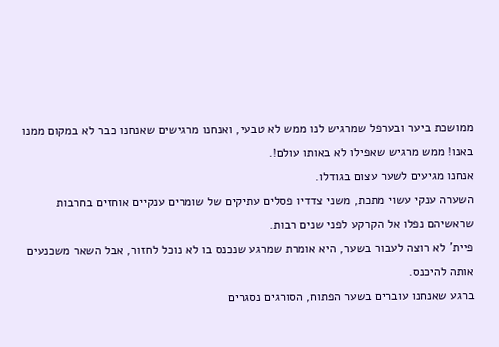ממושכת ביער ובערפל שמרגיש לנו ממש לא טבעי, ואנחנו מרגישים שאנחנו כבר לא במקום ממנו באנו! ממש מרגיש שאפילו לא באותו עולם!.
אנחנו מגיעים לשער עצום בגודלו.
השערה ענקי עשוי מתכת, משני צדדיו פסלים עתיקים של שומרים ענקיים אוחזים בחרבות שראשיהם נפלו אל הקרקע לפני שנים רבות.
פיית' לא רוצה לעבור בשער, היא אומרת שמרגע שנכנס בו לא נוכל לחזור, אבל השאר משכנעים אותה להיכנס.
ברגע שאנחנו עוברים בשער הפתוח, הסורגים נסגרים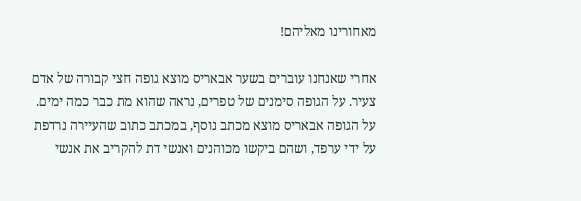מאחורינו מאליהם!

אחרי שאנחנו עוברים בשער אבאריס מוצא גופה חצי קבורה של אדם צעיר. על הגופה סימנים של טפרים, נראה שהוא מת כבר כמה ימים.
על הגופה אבאריס מוצא מכתב נוסף, במכתב כתוב שהעיירה נרדפת על ידי ערפד, ושהם ביקשו מכוהנים ואנשי דת להקריב את אנשי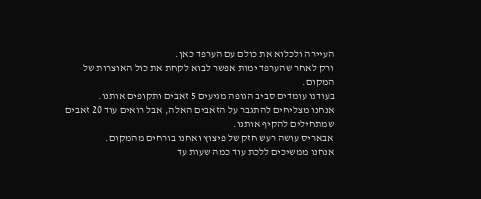העיירה ולכלוא את כולם עם הערפד כאן.
ורק לאחר שהערפד ימות אפשר לבוא לקחת את כול האוצרות של המקום.
בעודנו עומדים סביב הגופה מגיעים 5 זאבים ותקופים אותנו.
אנחנו מצליחים להתגבר על הזאבים האלה, אבל רואים עוד 20 זאבים שמתחילים להקיף אותנו.
אבאריס עושה רעש חזק של פיצוץ ואחנו בורחים מהמקום.
אנחנו ממשיכים ללכת עוד כמה שעות עד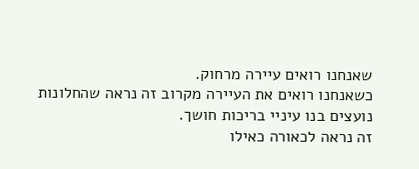שאנחנו רואים עיירה מרחוק.
כשאנחנו רואים את העיירה מקרוב זה נראה שהחלונות נועצים בנו עיניי בריכות חושך.
זה נראה לכאורה כאילו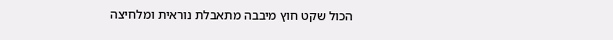הכול שקט חוץ מיבבה מתאבלת נוראית ומלחיצה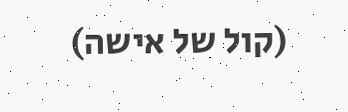(קול של אישה)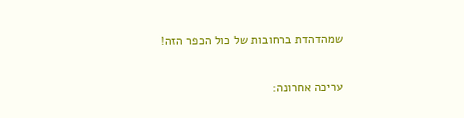שמהדהדת ברחובות של כול הכפר הזה!

עריכה אחרונה: